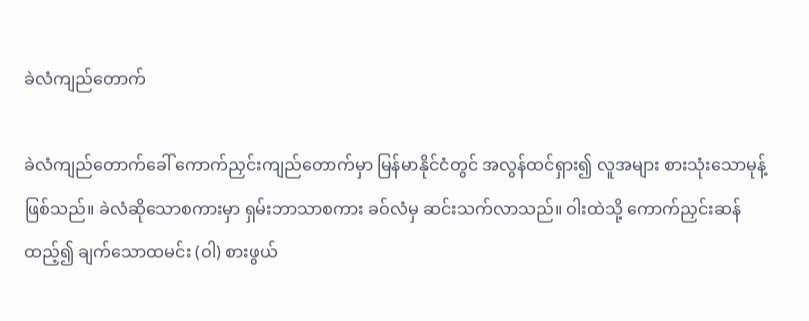ခဲလံကျည်တောက်

ခဲလံကျည်တောက်ခေါ် ကောက်ညှင်းကျည်တောက်မှာ မြန်မာနိုင်ငံတွင် အလွန်ထင်ရှား၍ လူအများ စားသုံးသောမုန့် ဖြစ်သည်။ ခဲလံဆိုသောစကားမှာ ရှမ်းဘာသာစကား ခဝ်လံမှ ဆင်းသက်လာသည်။ ဝါးထဲသို့ ကောက်ညှင်းဆန်ထည့်၍ ချက်သောထမင်း (ဝါ) စားဖွယ်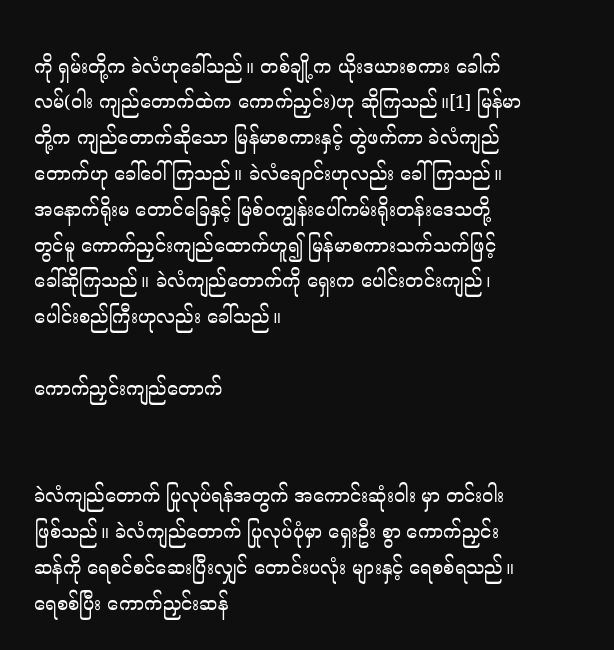ကို ရှမ်းတို့က ခဲလံဟုခေါ်သည်။ တစ်ချို့က ယိုးဒယားစကား ခေါက်လမ်(ဝါး ကျည်တောက်ထဲက ကောက်ညှင်း)ဟု ဆိုကြသည်။[1] မြန်မာတို့က ကျည်တောက်ဆိုသော မြန်မာစကားနှင့် တွဲဖက်ကာ ခဲလံကျည်တောက်ဟု ခေါ်ဝေါ်ကြသည်။ ခဲလံချောင်းဟုလည်း ခေါ်ကြသည်။ အနောက်ရိုးမ တောင်ခြေနှင့် မြစ်ဝကျွန်းပေါ်ကမ်းရိုးတန်းဒေသတို့တွင်မူ ကောက်ညှင်းကျည်ထောက်ဟူ၍ မြန်မာစကားသက်သက်ဖြင့် ခေါ်ဆိုကြသည်။ ခဲလံကျည်တောက်ကို ရှေးက ပေါင်းတင်းကျည်၊ ပေါင်းစည်ကြီးဟုလည်း ခေါ်သည်။

ကောက်ညှင်းကျည်တောက်


ခဲလံကျည်တောက် ပြုလုပ်ရန်အတွက် အကောင်းဆုံးဝါး မှာ တင်းဝါးဖြစ်သည်။ ခဲလံကျည်တောက် ပြုလုပ်ပုံမှာ ရှေးဦး စွာ ကောက်ညှင်းဆန်ကို ရေစင်စင်ဆေးပြီးလျှင် တောင်းပလုံး များနှင့် ရေစစ်ရသည်။ ရေစစ်ပြီး ကောက်ညှင်းဆန်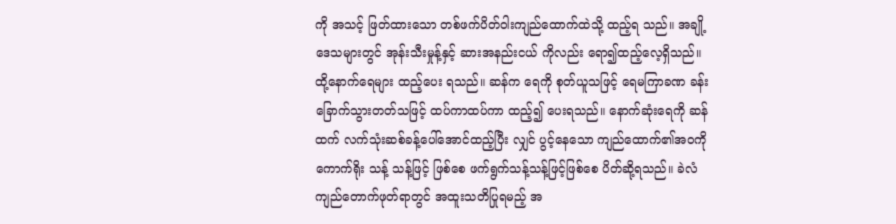ကို အသင့် ဖြတ်ထားသော တစ်ဖက်ပိတ်ဝါးကျည်ထောက်ထဲသို့ ထည့်ရ သည်။ အချို့ဒေသများတွင် အုန်းသီးမှုန့်နှင့် ဆားအနည်းငယ် ကိုလည်း ရော၍ထည့်လေ့ရှိသည်။ ထို့နောက်ရေများ ထည့်ပေး ရသည်။ ဆန်က ရေကို စုတ်ယူသဖြင့် ရေမကြာခဏ ခန်း ခြောက်သွားတတ်သဖြင့် ထပ်ကာထပ်ကာ ထည့်၍ ပေးရသည်။ နောက်ဆုံးရေကို ဆန်ထက် လက်သုံးဆစ်ခန့်ပေါ်အောင်ထည့်ပြီး လျှင် ပွင့်နေသော ကျည်ထောက်၏အဝကို ကောက်ရိုး သန့် သန့်ဖြင့် ဖြစ်စေ ဖက်ရွက်သန့်သန့်ဖြင့်ဖြစ်စေ ပိတ်ဆို့ရသည်။ ခဲလံကျည်တောက်ဖုတ်ရာတွင် အထူးသတိပြုရမည့် အ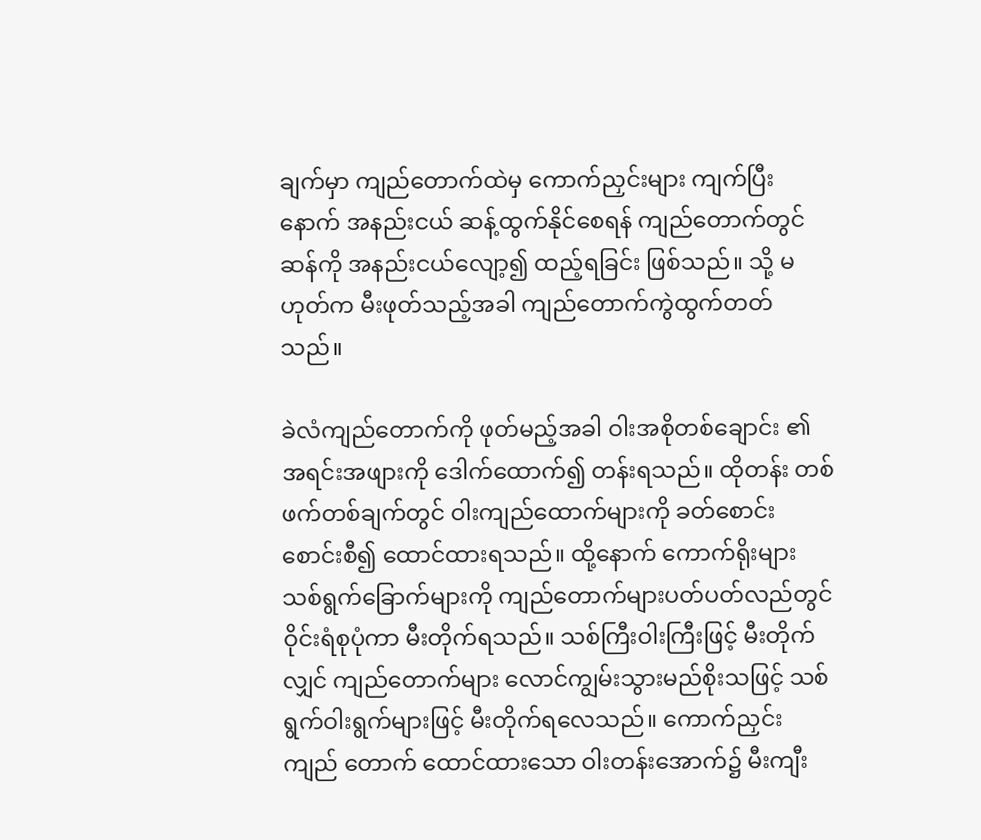ချက်မှာ ကျည်တောက်ထဲမှ ကောက်ညှင်းများ ကျက်ပြီး နောက် အနည်းငယ် ဆန့်ထွက်နိုင်စေရန် ကျည်တောက်တွင် ဆန်ကို အနည်းငယ်လျော့၍ ထည့်ရခြင်း ဖြစ်သည်။ သို့ မဟုတ်က မီးဖုတ်သည့်အခါ ကျည်တောက်ကွဲထွက်တတ် သည်။

ခဲလံကျည်တောက်ကို ဖုတ်မည့်အခါ ဝါးအစိုတစ်ချောင်း ၏ အရင်းအဖျားကို ဒေါက်ထောက်၍ တန်းရသည်။ ထိုတန်း တစ်ဖက်တစ်ချက်တွင် ဝါးကျည်ထောက်များကို ခတ်စောင်း စောင်းစီ၍ ထောင်ထားရသည်။ ထို့နောက် ကောက်ရိုးများ သစ်ရွက်ခြောက်များကို ကျည်တောက်များပတ်ပတ်လည်တွင် ဝိုင်းရံစုပုံကာ မီးတိုက်ရသည်။ သစ်ကြီးဝါးကြီးဖြင့် မီးတိုက် လျှင် ကျည်တောက်များ လောင်ကျွမ်းသွားမည်စိုးသဖြင့် သစ် ရွက်ဝါးရွက်များဖြင့် မီးတိုက်ရလေသည်။ ကောက်ညှင်းကျည် တောက် ထောင်ထားသော ဝါးတန်းအောက်၌ မီးကျီး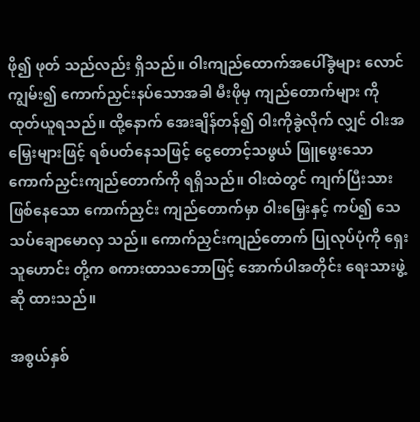ဖို၍ ဖုတ် သည်လည်း ရှိသည်။ ဝါးကျည်ထောက်အပေါ်ခွံများ လောင် ကျွမ်း၍ ကောက်ညှင်းနပ်သောအခါ မီးဖိုမှ ကျည်တောက်များ ကို ထုတ်ယူရသည်။ ထို့နောက် အေးချိန်တန်၍ ဝါးကိုခွဲလိုက် လျှင် ဝါးအမြှေးများဖြင့် ရစ်ပတ်နေသဖြင့် ငွေတောင့်သဖွယ် ဖြူဖွေးသော ကောက်ညှင်းကျည်တောက်ကို ရရှိသည်။ ဝါးထဲတွင် ကျက်ပြီးသားဖြစ်နေသော ကောက်ညှင်း ကျည်တောက်မှာ ဝါးမြှေးနှင့် ကပ်၍ သေသပ်ချောမောလှ သည်။ ကောက်ညှင်းကျည်တောက် ပြုလုပ်ပုံကို ရှေးသူဟောင်း တို့က စကားထာသဘောဖြင့် အောက်ပါအတိုင်း ရေးသားဖွဲ့ဆို ထားသည်။

အစွယ်နှစ်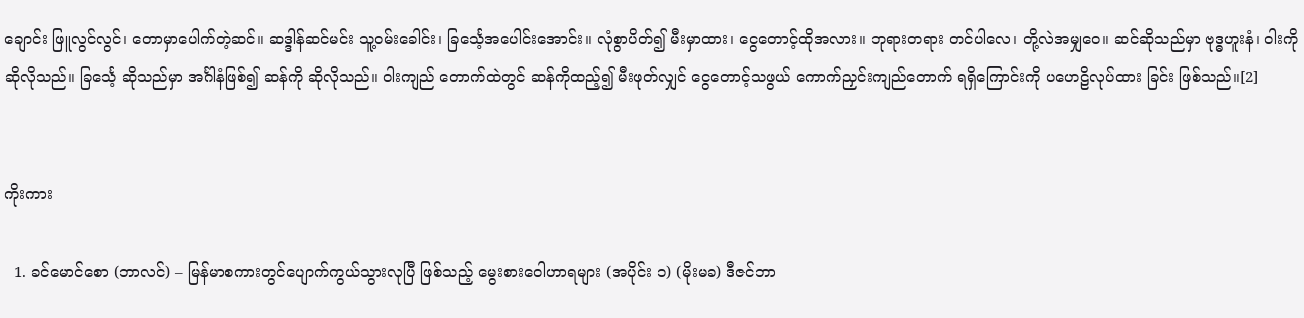ချောင်း ဖြူလွင်လွင်၊ တောမှာပေါက်တဲ့ဆင်။ ဆဒ္ဒါန်ဆင်မင်း သူ့ဝမ်းခေါင်း၊ ခြင်္သေ့အပေါင်းအောင်း။ လုံစွာပိတ်၍ မီးမှာထား၊ ငွေတောင့်ထိုအလား။ ဘုရားတရား တင်ပါလေ၊ တို့လဲအမျှဝေ။ ဆင်ဆိုသည်မှာ ဗုဒ္ဓဟူးနံ၊ ဝါးကို ဆိုလိုသည်။ ခြင်္သေ့ ဆိုသည်မှာ အင်္ဂါနံဖြစ်၍ ဆန်ကို ဆိုလိုသည်။ ဝါးကျည် တောက်ထဲတွင် ဆန်ကိုထည့်၍ မီးဖုတ်လျှင် ငွေတောင့်သဖွယ် ကောက်ညှင်းကျည်တောက် ရရှိကြောင်းကို ပဟေဠိလုပ်ထား ခြင်း ဖြစ်သည်။[2]


ကိုးကား

  1. ခင်မောင်စော (ဘာလင်) – မြန်မာစကားတွင်ပျောက်ကွယ်သွားလုပြီ ဖြစ်သည့် မွေးစားဝေါဟာရများ (အပိုင်း ၁) (မိုးမခ) ဒီဇင်ဘာ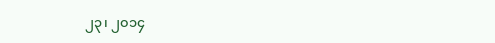၂၃၊ ၂၀၁၄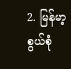2. မြန်မာ့စွယ်စုံ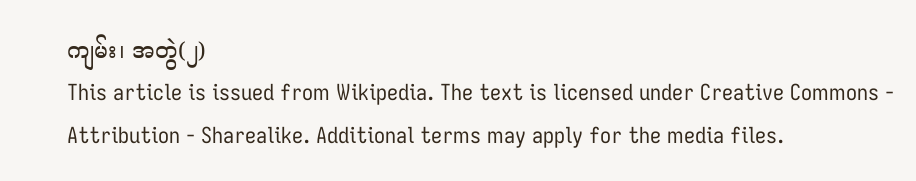ကျမ်း၊ အတွဲ(၂)
This article is issued from Wikipedia. The text is licensed under Creative Commons - Attribution - Sharealike. Additional terms may apply for the media files.